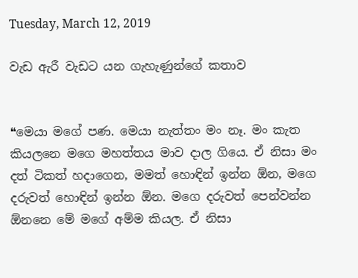Tuesday, March 12, 2019

වැඩ ඇරී වැඩට යන ගැහැණුන්ගේ කතාව


❝මෙයා මගේ පණ. මෙයා නැත්තං මං නෑ. මං කැත කියලනෙ මගෙ මහත්තය මාව දාල ගියෙ. ඒ නිසා මං දත් ටිකත් හදාගෙන, මමත් හොඳින් ඉන්න ඕන, මගෙ දරුවත් හොඳින් ඉන්න ඕන. මගෙ දරුවත් පෙන්වන්න ඕනනෙ මේ මගේ අම්ම කියල. ඒ නිසා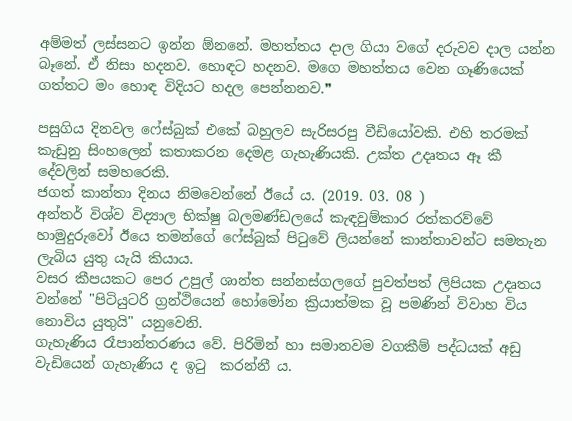අම්මත් ලස්සනට ඉන්න ඕනනේ. මහත්තය දාල ගියා වගේ දරුවව දාල යන්න බෑනේ. ඒ නිසා හදනව. හොඳට හදනව. මගෙ මහත්තය වෙන ගෑණියෙක් ගත්තට මං හොඳ විදියට හදල පෙන්නනව.❞

පසුගිය දිනවල ෆේස්බුක් එකේ බහුලව සැරිසරපු වීඩියෝවකි. එහි තරමක් කැඩුනු සිංහලෙන් කතාකරන දෙමළ ගැහැණියකි. උක්ත උදෘතය ඈ කී දේවලින් සමහරෙකි.
ජගත් කාන්තා දිනය නිමවෙන්නේ ඊයේ ය. (2019. 03. 08 )
අන්තර් විශ්ව විද්‍යාල භික්ෂු බලමණ්ඩලයේ කැඳවුම්කාර රත්කරව්වේ හාමුදුරුවෝ ඊයෙ තමන්ගේ ෆේස්බුක් පිටුවේ ලියන්නේ කාන්තාවන්ට සමතැන ලැබිය යුතු යැයි කියාය.
වසර කීපයකට පෙර උපුල් ශාන්ත සන්නස්ගලගේ පුවත්පත් ලිපියක උදෘතය වන්නේ "පිටියුටරි ග්‍රන්ථියෙන් හෝමෝන ක්‍රියාත්මක වූ පමණින් විවාහ විය නොවිය යුතුයි" යනුවෙනි.
ගැහැණිය රෑපාන්තරණය වේ. පිරිමින් හා සමානවම වගකීම් පද්ධයක් අඩු වැඩියෙන් ගැහැණිය ද ඉටු  කරන්නී ය.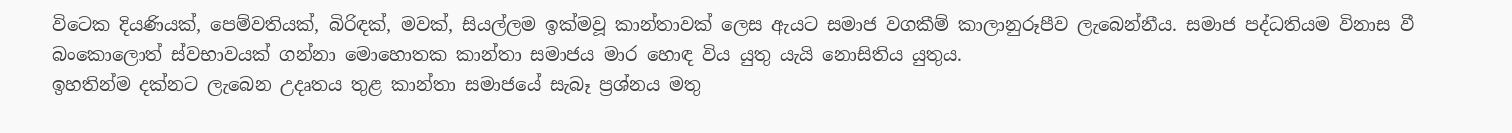විටෙක දියණියක්, පෙම්වතියක්, බිරිඳක්, මවක්, සියල්ලම ඉක්මවූ කාන්තාවක් ලෙස ඇයට සමාජ වගකීම් කාලානුරූපීව ලැබෙන්නීය. සමාජ පද්ධතියම විනාස වී බංකොලොත් ස්වභාවයක් ගන්නා මොහොතක කාන්තා සමාජය මාර හොඳ විය යුතු යැයි නොසිතිය යුතුය.
ඉහතින්ම දක්නට ලැබෙන උදෘතය තුළ කාන්තා සමාජයේ සැබෑ ප්‍රශ්නය මතු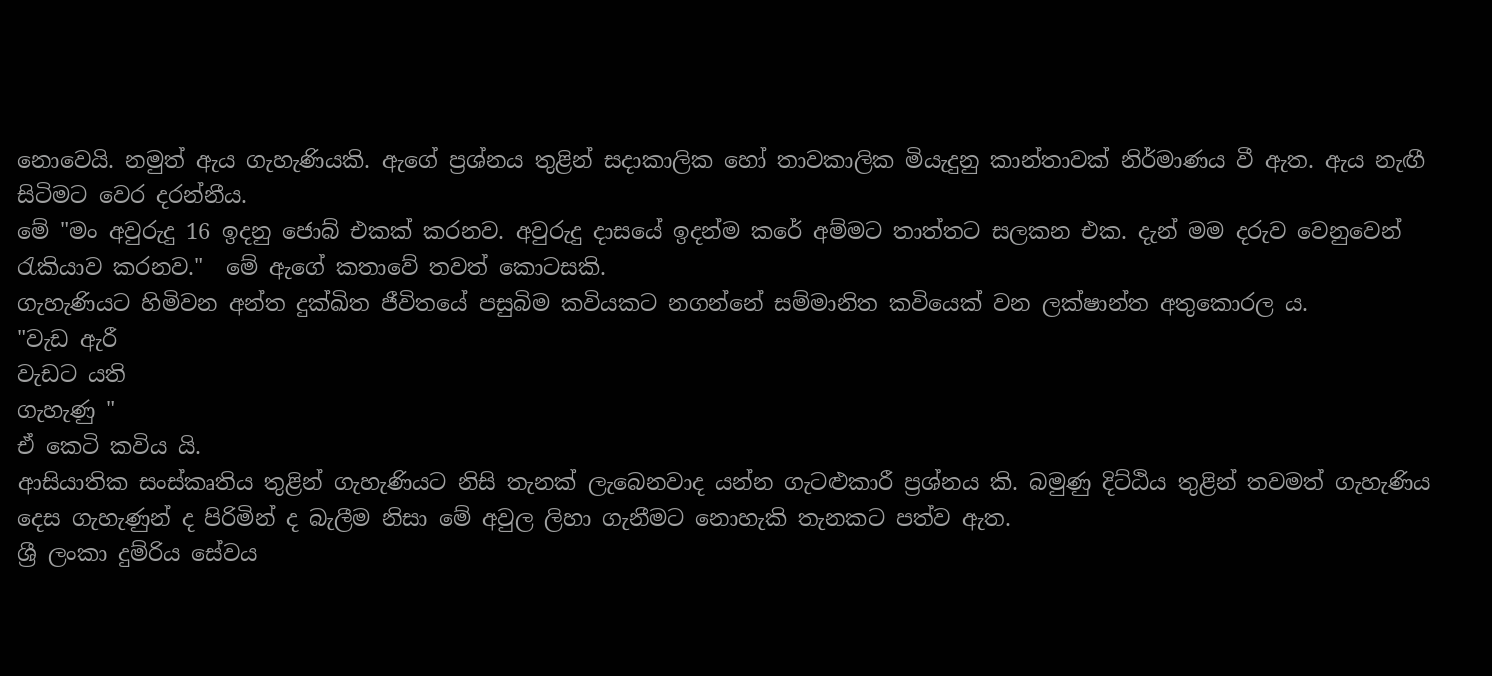නොවෙයි. නමුත් ඇය ගැහැණියකි. ඇගේ ප්‍රශ්නය තුළින් සදාකාලික හෝ තාවකාලික මියැදුනු කාන්තාවක් නිර්මාණය වී ඇත. ඇය නැඟී සිටිමට වෙර දරන්නීය.
මේ "මං අවුරුදු 16 ඉදනු ජොබ් එකක් කරනව. අවුරුදු දාසයේ ඉදන්ම කරේ අම්මට තාත්තට සලකන එක. දැන් මම දරුව වෙනුවෙන් රැකියාව කරනව."  මේ ඇගේ කතාවේ තවත් කොටසකි.
ගැහැණියට හිමිවන අන්ත දුක්ඛිත ජීවිතයේ පසුබිම කවියකට නගන්නේ සම්මානිත කවියෙක් වන ලක්ෂාන්ත අතුකොරල ය.
"වැඩ ඇරී
වැඩට යති
ගැහැණු "
ඒ කෙටි කවිය යි.
ආසියාතික සංස්කෘතිය තුළින් ගැහැණියට නිසි තැනක් ලැබෙනවාද යන්න ගැටළුකාරී ප්‍රශ්නය කි. බමුණු දිට්ඨිය තුළින් තවමත් ගැහැණිය දෙස ගැහැණුන් ද පිරිමින් ද බැලීම නිසා මේ අවුල ලිහා ගැනීමට නොහැකි තැනකට පත්ව ඇත.
ශ්‍රී ලංකා දුම්රිය සේවය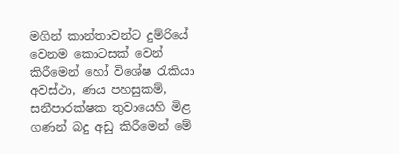මගින් කාන්තාවන්ට දුම්රියේ වෙනම කොටසක් වෙන් කිරීමෙන් හෝ විශේෂ රැකියා අවස්ථා, ණය පහසුකම්, සනීපාරක්ෂක තුවායෙහි මිළ ගණන් බදු අඩු කිරීමෙන් මේ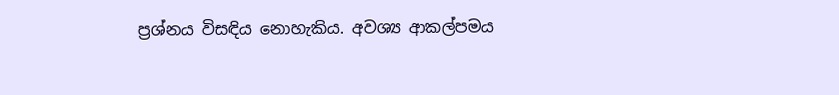ප්‍රශ්නය විසඳිය නොහැකිය. අවශ්‍ය ආකල්පමය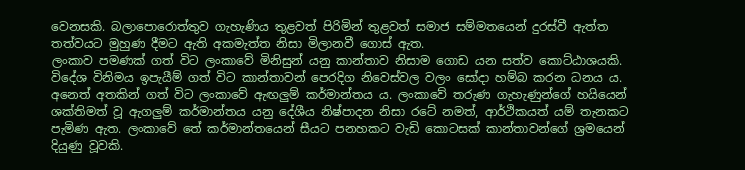වෙනසකි. බලාපොරොත්තුව ගැහැණිය තුළවත් පිරිමින් තුළවත් සමාජ සම්මතයෙන් දුරස්වී ඇත්ත තත්වයට මුහුණ දීමට ඇති අකමැත්ත නිසා මිලානවී ගොස් ඇත.
ලංකාව පමණක් ගත් විට ලංකාවේ මිනිසුන් යනු කාන්තාව නිසාම ගොඩ යන සත්ව කොට්ඨාශයකි. විදේශ විනිමය ඉපැයීම් ගත් විට කාන්තාවන් පෙරදිග නිවෙස්වල වලං සෝදා හම්බ කරන ධනය ය. අනෙත් අතකින් ගත් විට ලංකාවේ ඇඟලුම් කර්මාන්තය ය. ලංකාවේ තරුණ ගැහැණුන්ගේ හයියෙන් ශක්තිමත් වූ ඇගලුම් කර්මාන්තය යනු දේශීය නිෂ්පාදන නිසා රටේ නමත්, ආර්ථිකයත් යම් තැනකට පැමිණ ඇත. ලංකාවේ තේ කර්මාන්තයෙන් සීයට පනහකට වැඩි කොටසක් කාන්තාවන්ගේ ශ්‍රමයෙන් දියුණු වූවකි.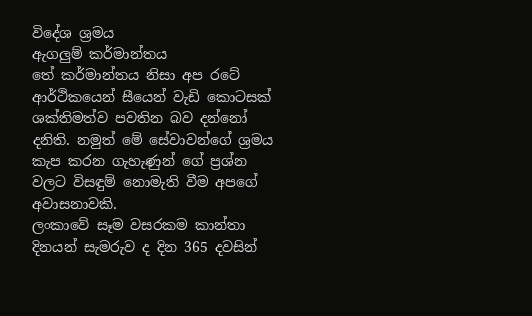විදේශ ශ්‍රමය
ඇගලුම් කර්මාන්තය
තේ කර්මාන්තය නිසා අප රටේ ආර්ථිකයෙන් සීයෙන් වැඩි කොටසක් ශක්තිමත්ව පවතින බව දන්නෝ දනිති. නමුත් මේ සේවාවන්ගේ ශ්‍රමය කැප කරන ගැහැණුන් ගේ ප්‍රශ්න වලට විසඳුම් නොමැති වීම අපගේ අවාසනාවකි.
ලංකාවේ සෑම වසරකම කාන්තා දිනයන් සැමරුව ද දින 365 දවසින්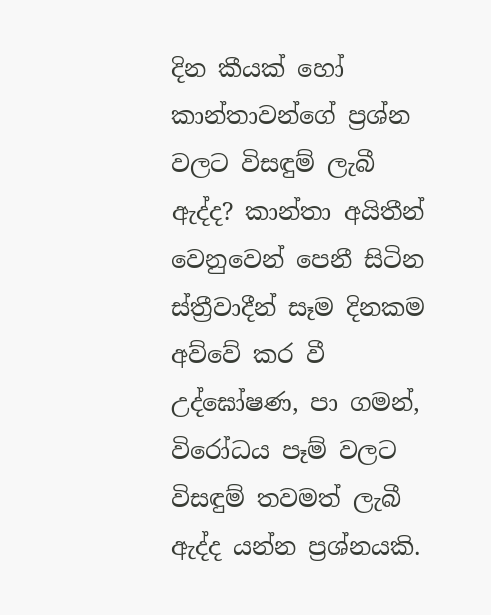දින කීයක් හෝ කාන්තාවන්ගේ ප්‍රශ්න වලට විසඳුම් ලැබී ඇද්ද? කාන්තා අයිතීන් වෙනුවෙන් පෙනී සිටින ස්ත්‍රීවාදීන් සෑම දිනකම අව්වේ කර වී උද්ඝෝෂණ, පා ගමන්, විරෝධය පෑම් වලට විසඳුම් තවමත් ලැබී ඇද්ද යන්න ප්‍රශ්නයකි.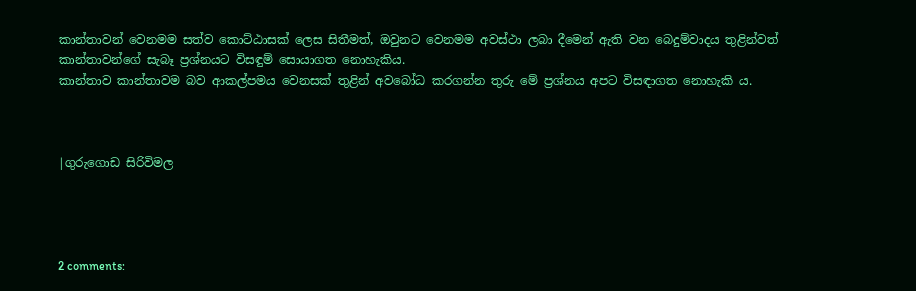කාන්තාවන් වෙනමම සත්ව කොට්ඨාසක් ලෙස සිතීමත්, ඔවුනට වෙනමම අවස්ථා ලබා දීමෙන් ඇති වන බෙදුම්වාදය තුළින්වත් කාන්තාවන්ගේ සැබෑ ප්‍රශ්නයට විසඳුම් සොයාගත නොහැකිය.
කාන්තාව කාන්තාවම බව ආකල්පමය වෙනසක් තුළින් අවබෝධ කරගන්න තුරු මේ ප්‍රශ්නය අපට විසඳාගත නොහැකි ය.



|ගුරුගොඩ සිරිවිමල




2 comments: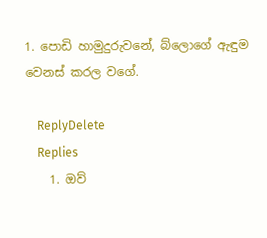1. පොඩි හාමුදුරුවනේ, බ්ලොගේ ඇඳුම වෙනස් කරල වගේ.

    ReplyDelete
    Replies
    1. ඔව්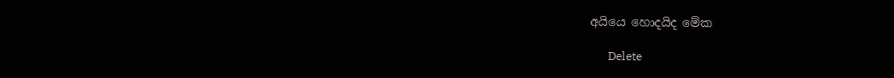අයියෙ ‌හොදයිද ‌මේක

      Delete